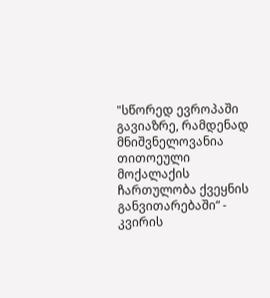"სწორედ ევროპაში გავიაზრე, რამდენად მნიშვნელოვანია თითოეული მოქალაქის ჩართულობა ქვეყნის განვითარებაში“ - კვირის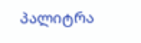პალიტრა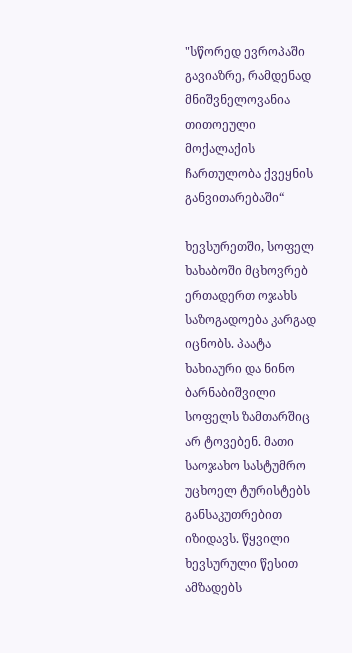"სწორედ ევროპაში გავიაზრე, რამდენად მნიშვნელოვანია თითოეული მოქალაქის ჩართულობა ქვეყნის განვითარებაში“

ხევსურეთში, სოფელ ხახაბოში მცხოვრებ ერთადერთ ოჯახს საზოგადოება კარგად იცნობს. პაატა ხახიაური და ნინო ბარნაბიშვილი სოფელს ზამთარშიც არ ტოვებენ. მათი საოჯახო სასტუმრო უცხოელ ტურისტებს განსაკუთრებით იზიდავს. წყვილი ხევსურული წესით ამზადებს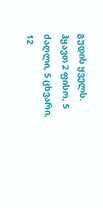გუდის ყველს. ჰყავთ 2 ფისო, 5 ძაღლი, 5 ცხვარი, 12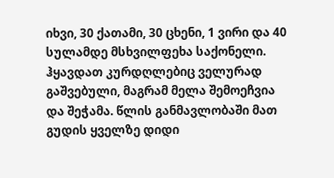იხვი, 30 ქათამი, 30 ცხენი, 1 ვირი და 40 სულამდე მსხვილფეხა საქონელი. ჰყავდათ კურდღლებიც ველურად გაშვებული, მაგრამ მელა შემოეჩვია და შეჭამა. წლის განმავლობაში მათ გუდის ყველზე დიდი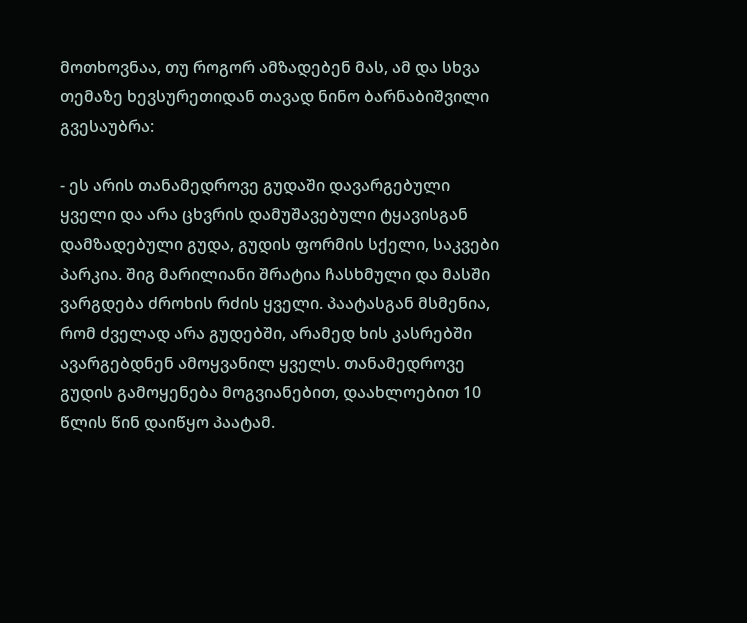მოთხოვნაა, თუ როგორ ამზადებენ მას, ამ და სხვა თემაზე ხევსურეთიდან თავად ნინო ბარნაბიშვილი გვესაუბრა:

- ეს არის თანამედროვე გუდაში დავარგებული ყველი და არა ცხვრის დამუშავებული ტყავისგან დამზადებული გუდა, გუდის ფორმის სქელი, საკვები პარკია. შიგ მარილიანი შრატია ჩასხმული და მასში ვარგდება ძროხის რძის ყველი. პაატასგან მსმენია, რომ ძველად არა გუდებში, არამედ ხის კასრებში ავარგებდნენ ამოყვანილ ყველს. თანამედროვე გუდის გამოყენება მოგვიანებით, დაახლოებით 10 წლის წინ დაიწყო პაატამ.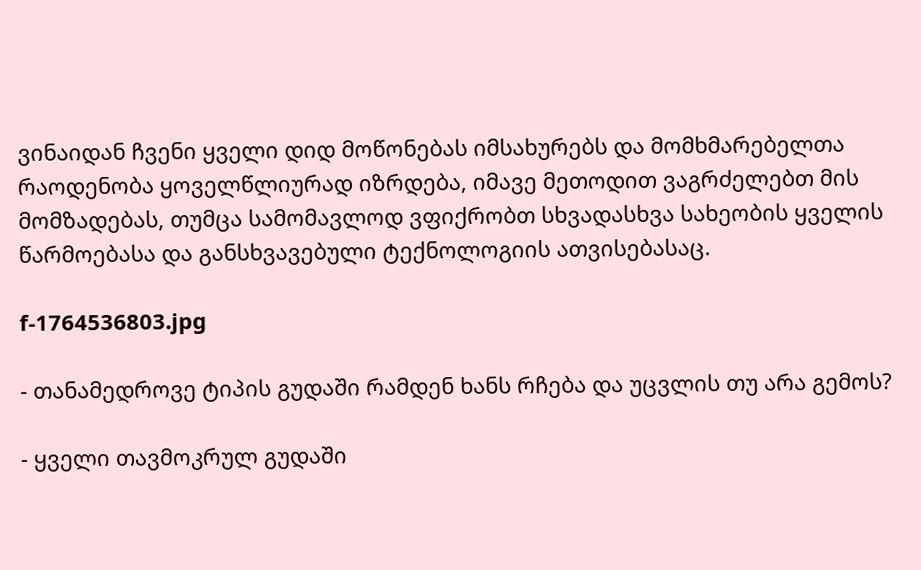ვინაიდან ჩვენი ყველი დიდ მოწონებას იმსახურებს და მომხმარებელთა რაოდენობა ყოველწლიურად იზრდება, იმავე მეთოდით ვაგრძელებთ მის მომზადებას, თუმცა სამომავლოდ ვფიქრობთ სხვადასხვა სახეობის ყველის წარმოებასა და განსხვავებული ტექნოლოგიის ათვისებასაც.

f-1764536803.jpg

- თანამედროვე ტიპის გუდაში რამდენ ხანს რჩება და უცვლის თუ არა გემოს?

- ყველი თავმოკრულ გუდაში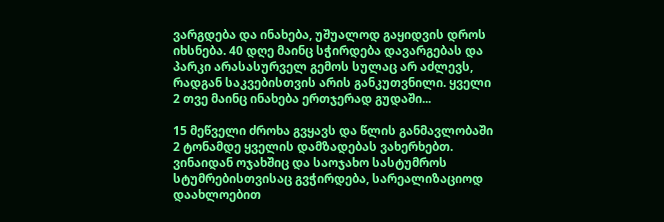ვარგდება და ინახება, უშუალოდ გაყიდვის დროს იხსნება. 40 დღე მაინც სჭირდება დავარგებას და პარკი არასასურველ გემოს სულაც არ აძლევს, რადგან საკვებისთვის არის განკუთვნილი. ყველი 2 თვე მაინც ინახება ერთჯერად გუდაში...

15 მეწველი ძროხა გვყავს და წლის განმავლობაში 2 ტონამდე ყველის დამზადებას ვახერხებთ. ვინაიდან ოჯახშიც და საოჯახო სასტუმროს სტუმრებისთვისაც გვჭირდება, სარეალიზაციოდ დაახლოებით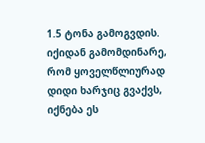1.5 ტონა გამოგვდის. იქიდან გამომდინარე, რომ ყოველწლიურად დიდი ხარჯიც გვაქვს, იქნება ეს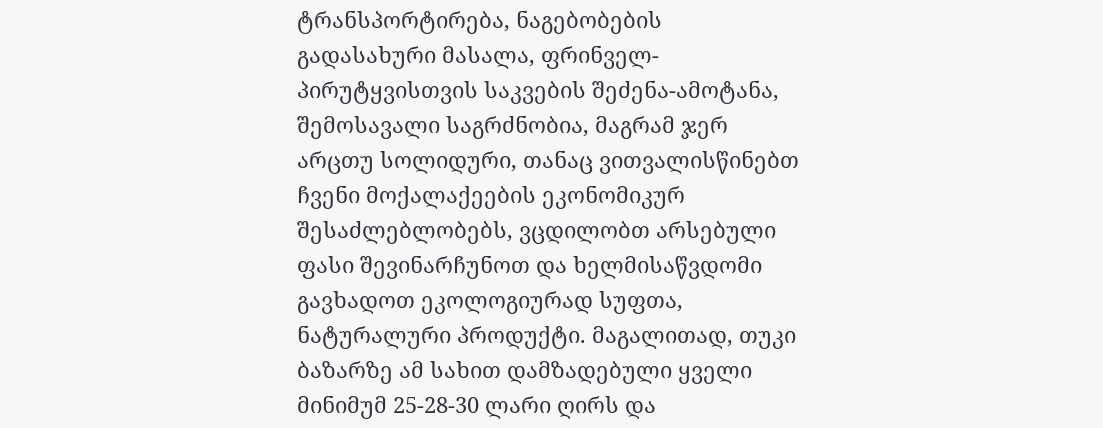ტრანსპორტირება, ნაგებობების გადასახური მასალა, ფრინველ-პირუტყვისთვის საკვების შეძენა-ამოტანა, შემოსავალი საგრძნობია, მაგრამ ჯერ არცთუ სოლიდური, თანაც ვითვალისწინებთ ჩვენი მოქალაქეების ეკონომიკურ შესაძლებლობებს, ვცდილობთ არსებული ფასი შევინარჩუნოთ და ხელმისაწვდომი გავხადოთ ეკოლოგიურად სუფთა, ნატურალური პროდუქტი. მაგალითად, თუკი ბაზარზე ამ სახით დამზადებული ყველი მინიმუმ 25-28-30 ლარი ღირს და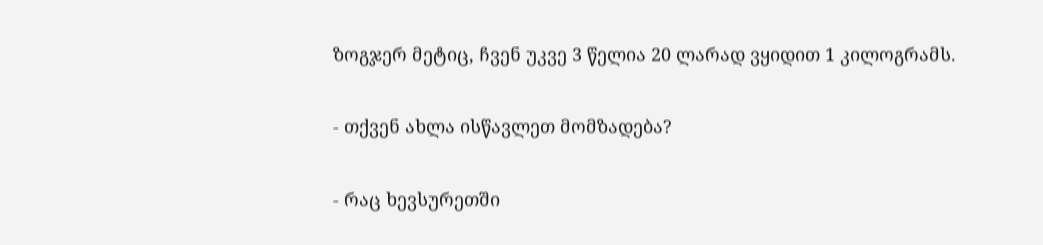ზოგჯერ მეტიც, ჩვენ უკვე 3 წელია 20 ლარად ვყიდით 1 კილოგრამს.

- თქვენ ახლა ისწავლეთ მომზადება?

- რაც ხევსურეთში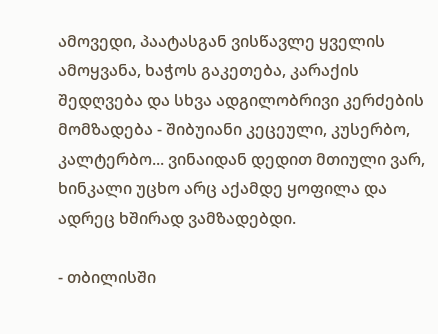ამოვედი, პაატასგან ვისწავლე ყველის ამოყვანა, ხაჭოს გაკეთება, კარაქის შედღვება და სხვა ადგილობრივი კერძების მომზადება - შიბუიანი კეცეული, კუსერბო, კალტერბო... ვინაიდან დედით მთიული ვარ, ხინკალი უცხო არც აქამდე ყოფილა და ადრეც ხშირად ვამზადებდი.

- თბილისში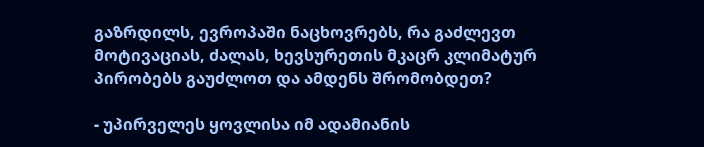გაზრდილს, ევროპაში ნაცხოვრებს, რა გაძლევთ მოტივაციას, ძალას, ხევსურეთის მკაცრ კლიმატურ პირობებს გაუძლოთ და ამდენს შრომობდეთ?

- უპირველეს ყოვლისა იმ ადამიანის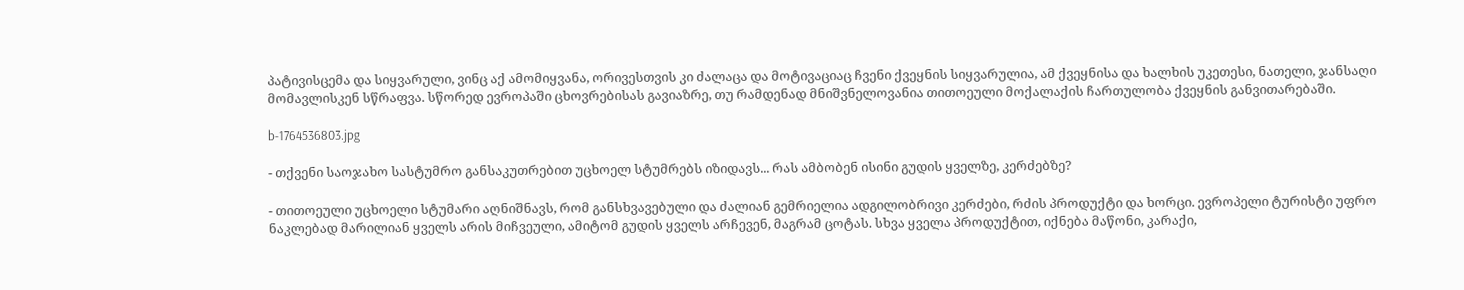პატივისცემა და სიყვარული, ვინც აქ ამომიყვანა, ორივესთვის კი ძალაცა და მოტივაციაც ჩვენი ქვეყნის სიყვარულია, ამ ქვეყნისა და ხალხის უკეთესი, ნათელი, ჯანსაღი მომავლისკენ სწრაფვა. სწორედ ევროპაში ცხოვრებისას გავიაზრე, თუ რამდენად მნიშვნელოვანია თითოეული მოქალაქის ჩართულობა ქვეყნის განვითარებაში.

b-1764536803.jpg

- თქვენი საოჯახო სასტუმრო განსაკუთრებით უცხოელ სტუმრებს იზიდავს... რას ამბობენ ისინი გუდის ყველზე, კერძებზე?

- თითოეული უცხოელი სტუმარი აღნიშნავს, რომ განსხვავებული და ძალიან გემრიელია ადგილობრივი კერძები, რძის პროდუქტი და ხორცი. ევროპელი ტურისტი უფრო ნაკლებად მარილიან ყველს არის მიჩვეული, ამიტომ გუდის ყველს არჩევენ, მაგრამ ცოტას. სხვა ყველა პროდუქტით, იქნება მაწონი, კარაქი,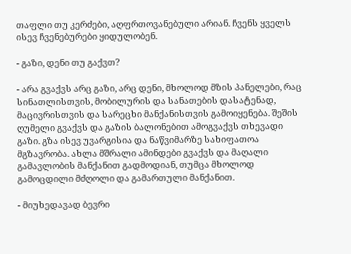თაფლი თუ კერძები, აღფრთოვანებული არიან. ჩვენს ყველს ისევ ჩვენებურები ყიდულობენ.

- გაზი, დენი თუ გაქვთ?

- არა გვაქვს არც გაზი, არც დენი, მხოლოდ მზის პანელები, რაც სინათლისთვის, მობილურის და სანათების დასატენად, მაცივრისთვის და სარეცხი მანქანისთვის გამოიყენება. შეშის ღუმელი გვაქვს და გაზის ბალონებით ამოგვაქვს თხევადი გაზი. გზა ისევ უვარგისია და ნაწვიმარზე სახიფათოა მგზავრობა. ახლა მშრალი ამინდები გვაქვს და მაღალი გამავლობის მანქანით გადმოდიან, თუმცა მხოლოდ გამოცდილი მძღოლი და გამართული მანქანით.

- მიუხედავად ბევრი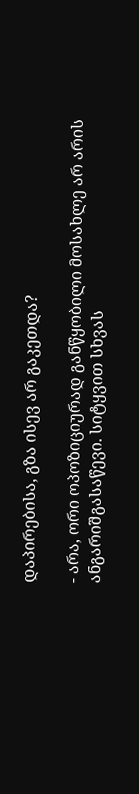დაპირებისა, გზა ისევ არ გაკეთდა?

- არა, ორი ოპოზიციურად განწყობილი მოსახლე არ არის ანგარიშგასაწევი. სიტყვით სხვას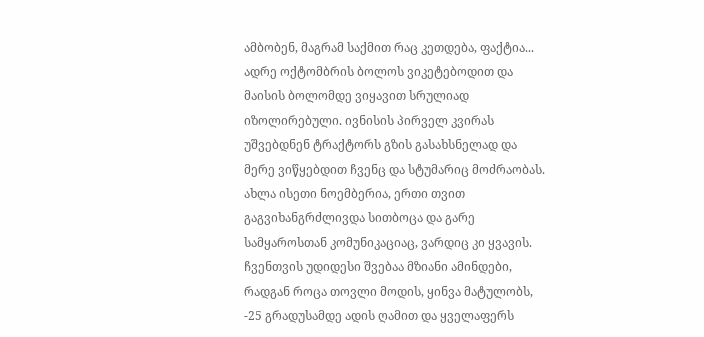ამბობენ, მაგრამ საქმით რაც კეთდება, ფაქტია... ადრე ოქტომბრის ბოლოს ვიკეტებოდით და მაისის ბოლომდე ვიყავით სრულიად იზოლირებული. ივნისის პირველ კვირას უშვებდნენ ტრაქტორს გზის გასახსნელად და მერე ვიწყებდით ჩვენც და სტუმარიც მოძრაობას. ახლა ისეთი ნოემბერია, ერთი თვით გაგვიხანგრძლივდა სითბოცა და გარე სამყაროსთან კომუნიკაციაც, ვარდიც კი ყვავის. ჩვენთვის უდიდესი შვებაა მზიანი ამინდები, რადგან როცა თოვლი მოდის, ყინვა მატულობს, -25 გრადუსამდე ადის ღამით და ყველაფერს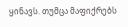ყინავს. თუმცა მაფიქრებს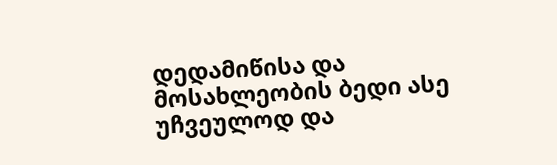დედამიწისა და მოსახლეობის ბედი ასე უჩვეულოდ და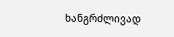ხანგრძლივად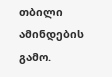თბილი ამინდების გამო.